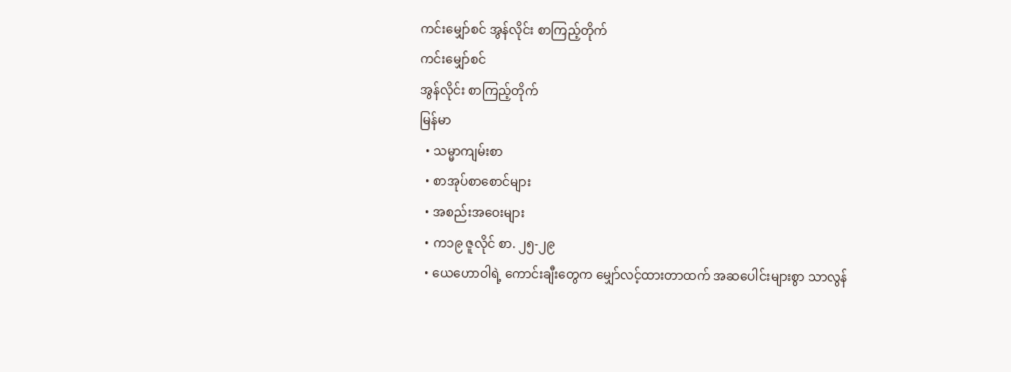ကင်းမျှော်စင် အွန်လိုင်း စာကြည့်တိုက်
ကင်းမျှော်စင်
အွန်လိုင်း စာကြည့်တိုက်
မြန်မာ
  • သမ္မာကျမ်းစာ
  • စာအုပ်စာစောင်များ
  • အစည်းအဝေးများ
  • က၁၉ ဇူလိုင် စာ. ၂၅-၂၉
  • ယေဟောဝါရဲ့ ကောင်းချီးတွေက မျှော်လင့်ထားတာထက် အဆပေါင်းများစွာ သာလွန်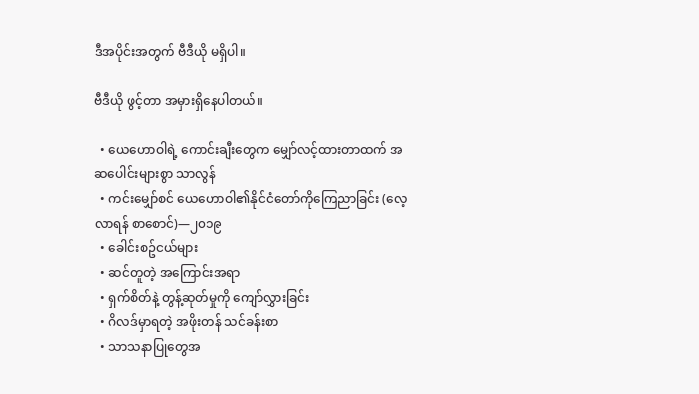ဒီအပိုင်းအတွက် ဗီဒီယို မရှိပါ။

ဗီဒီယို ဖွင့်တာ အမှားရှိနေပါတယ်။

  • ယေဟောဝါရဲ့ ကောင်းချီးတွေက မျှော်လင့်ထားတာထက် အဆပေါင်းများစွာ သာလွန်
  • ကင်းမျှော်စင် ယေဟောဝါ၏နိုင်ငံတော်ကိုကြေညာခြင်း (လေ့လာရန် စာစောင်)—၂၀၁၉
  • ခေါင်းစဥ်ငယ်များ
  • ဆင်တူတဲ့ အကြောင်းအရာ
  • ရှက်စိတ်နဲ့ တွန့်ဆုတ်မှုကို ကျော်လွှားခြင်း
  • ဂိလဒ်မှာရတဲ့ အဖိုးတန် သင်ခန်းစာ
  • သာသနာပြုတွေအ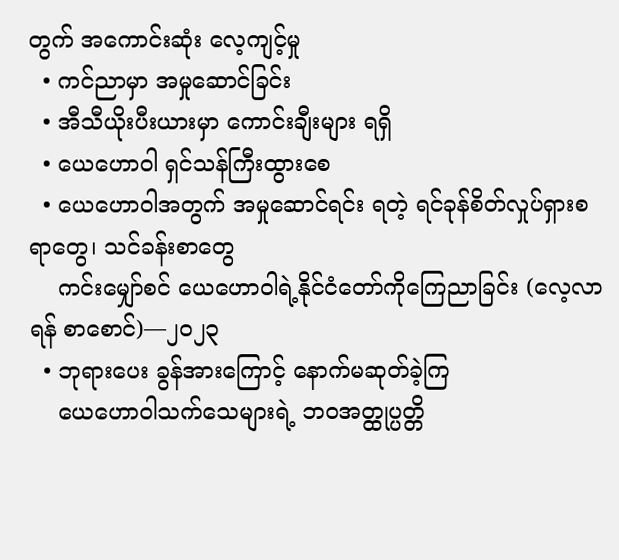တွက် အကောင်းဆုံး လေ့ကျင့်မှု
  • ကင်ညာမှာ အမှုဆောင်ခြင်း
  • အီသီယိုးပီးယားမှာ ကောင်းချီးများ ရရှိ
  • ယေဟောဝါ ရှင်သန်ကြီးထွားစေ
  • ယေဟောဝါအတွက် အမှုဆောင်ရင်း ရတဲ့ ရင်ခုန်စိတ်လှုပ်ရှားစရာတွေ၊ သင်ခန်းစာတွေ
    ကင်းမျှော်စင် ယေဟောဝါရဲ့နိုင်ငံတော်ကိုကြေညာခြင်း (လေ့လာရန် စာစောင်)—၂၀၂၃
  • ဘုရားပေး ခွန်အားကြောင့် နောက်မဆုတ်ခဲ့ကြ
    ယေဟောဝါသက်သေများရဲ့ ဘဝအတ္ထုပ္ပတ္တိ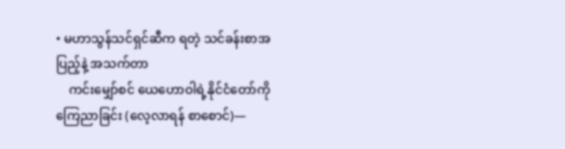• မဟာသွန်သင်ရှင်ဆီက ရတဲ့ သင်ခန်းစာအပြည့်နဲ့ အသက်တာ
    ကင်းမျှော်စင် ယေဟောဝါရဲ့နိုင်ငံတော်ကိုကြေညာခြင်း (လေ့လာရန် စာစောင်)—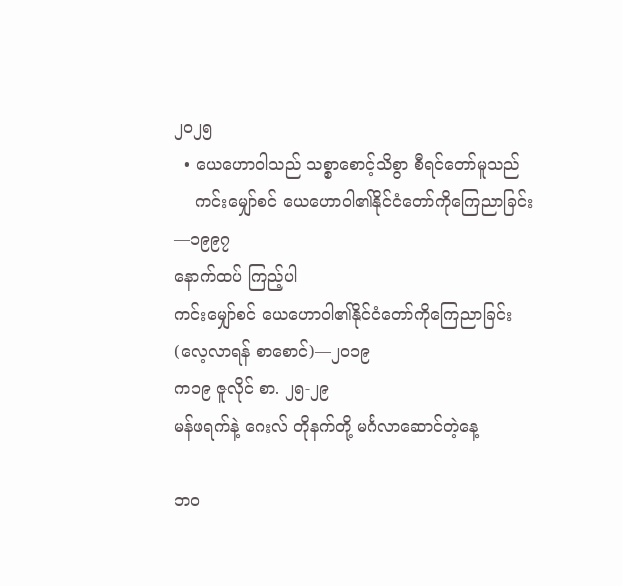၂၀၂၅
  • ယေဟောဝါသည် သစ္စာစောင့်သိစွာ စီရင်တော်မူသည်
    ကင်းမျှော်စင် ယေဟောဝါ၏နိုင်ငံတော်ကိုကြေညာခြင်း—၁၉၉၇
နောက်ထပ် ကြည့်ပါ
ကင်းမျှော်စင် ယေဟောဝါ၏နိုင်ငံတော်ကိုကြေညာခြင်း (လေ့လာရန် စာစောင်)—၂၀၁၉
က၁၉ ဇူလိုင် စာ. ၂၅-၂၉
မန်ဖရက်နဲ့ ဂေးလ် တိုနက်တို့ မင်္ဂလာဆောင်တဲ့နေ့

ဘဝ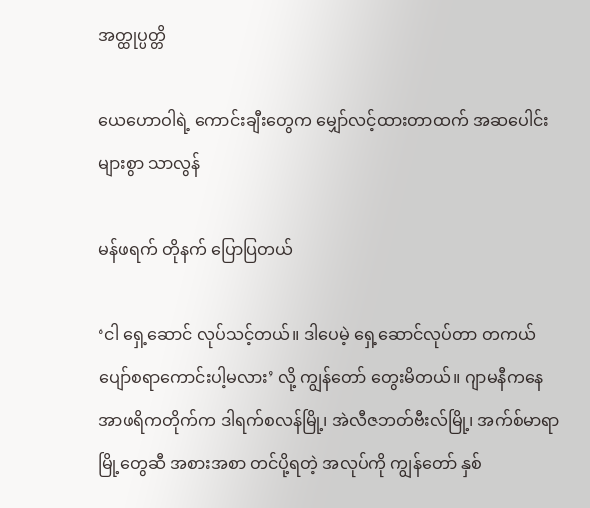အတ္ထုပ္ပတ္တိ

ယေဟောဝါရဲ့ ကောင်းချီးတွေက မျှော်လင့်ထားတာထက် အဆပေါင်းများစွာ သာလွန်

မန်ဖရက် တိုနက် ပြောပြတယ်

‘ငါ ရှေ့ဆောင် လုပ်သင့်တယ်။ ဒါပေမဲ့ ရှေ့ဆောင်လုပ်တာ တကယ် ပျော်စရာကောင်းပါ့မလား’ လို့ ကျွန်တော် တွေးမိတယ်။ ဂျာမနီကနေ အာဖရိကတိုက်က ဒါရက်စလန်မြို့၊ အဲလီဇဘတ်ဗီးလ်မြို့၊ အက်စ်မာရာမြို့တွေဆီ အစားအစာ တင်ပို့ရတဲ့ အလုပ်ကို ကျွန်တော် နှစ်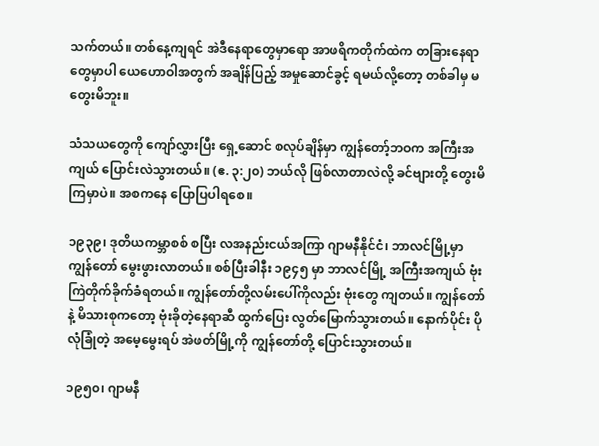သက်တယ်။ တစ်နေ့ကျရင် အဲဒီနေရာတွေမှာရော အာဖရိကတိုက်ထဲက တခြားနေရာတွေမှာပါ ယေဟောဝါအတွက် အချိန်ပြည့် အမှုဆောင်ခွင့် ရမယ်လို့တော့ တစ်ခါမှ မတွေးမိဘူး။

သံသယတွေကို ကျော်လွှားပြီး ရှေ့ဆောင် စလုပ်ချိန်မှာ ကျွန်တော့်ဘဝက အကြီးအကျယ် ပြောင်းလဲသွားတယ်။ (ဧ. ၃:၂၀) ဘယ်လို ဖြစ်လာတာလဲလို့ ခင်ဗျားတို့ တွေးမိကြမှာပဲ။ အစကနေ ပြောပြပါရစေ။

၁၉၃၉၊ ဒုတိယကမ္ဘာစစ် စပြီး လအနည်းငယ်အကြာ ဂျာမနီနိုင်ငံ၊ ဘာလင်မြို့မှာ ကျွန်တော် မွေးဖွားလာတယ်။ စစ်ပြီးခါနီး ၁၉၄၅ မှာ ဘာလင်မြို့ အကြီးအကျယ် ဗုံးကြဲတိုက်ခိုက်ခံရတယ်။ ကျွန်တော်တို့လမ်းပေါ်ကိုလည်း ဗုံးတွေ ကျတယ်။ ကျွန်တော်နဲ့ မိသားစုကတော့ ဗုံးခိုတဲ့နေရာဆီ ထွက်ပြေး လွတ်မြောက်သွားတယ်။ နောက်ပိုင်း ပိုလုံခြုံတဲ့ အမေ့မွေးရပ် အဲဖတ်မြို့ကို ကျွန်တော်တို့ ပြောင်းသွားတယ်။

၁၉၅၀၊ ဂျာမနီ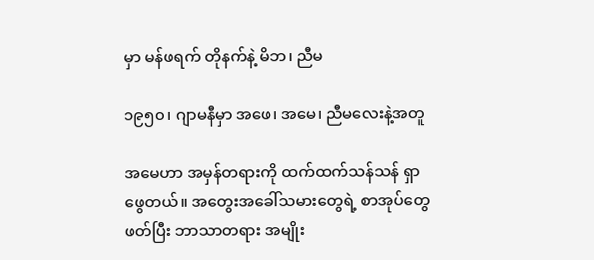မှာ မန်ဖရက် တိုနက်နဲ့ မိဘ၊ ညီမ

၁၉၅၀၊ ဂျာမနီမှာ အဖေ၊ အမေ၊ ညီမလေးနဲ့အတူ

အမေဟာ အမှန်တရားကို ထက်ထက်သန်သန် ရှာဖွေတယ်။ အတွေးအခေါ်သမားတွေရဲ့ စာအုပ်တွေ ဖတ်ပြီး ဘာသာတရား အမျိုး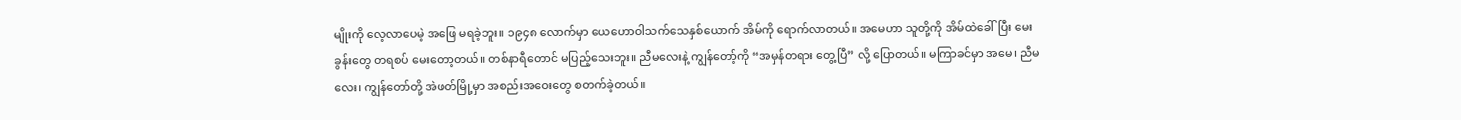မျိုးကို လေ့လာပေမဲ့ အဖြေ မရခဲ့ဘူး။ ၁၉၄၈ လောက်မှာ ယေဟောဝါသက်သေနှစ်ယောက် အိမ်ကို ရောက်လာတယ်။ အမေဟာ သူတို့ကို အိမ်ထဲခေါ်ပြီး မေးခွန်းတွေ တရစပ် မေးတော့တယ်။ တစ်နာရီတောင် မပြည့်သေးဘူး။ ညီမလေးနဲ့ ကျွန်တော့်ကို “အမှန်တရား တွေ့ပြီ” လို့ ပြောတယ်။ မကြာခင်မှာ အမေ၊ ညီမလေး၊ ကျွန်တော်တို့ အဲဖတ်မြို့မှာ အစည်းအဝေးတွေ စတက်ခဲ့တယ်။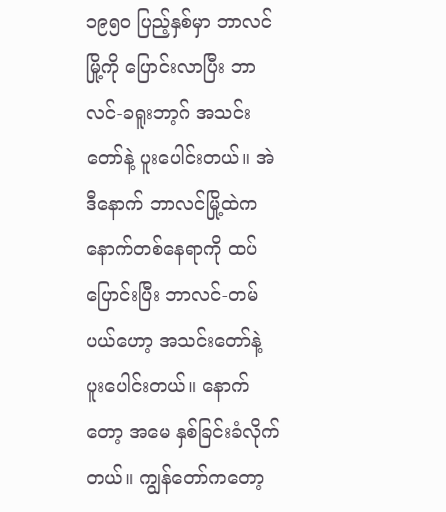၁၉၅၀ ပြည့်နှစ်မှာ ဘာလင်မြို့ကို ပြောင်းလာပြီး ဘာလင်-ခရူးဘာ့ဂ် အသင်းတော်နဲ့ ပူးပေါင်းတယ်။ အဲဒီနောက် ဘာလင်မြို့ထဲက နောက်တစ်နေရာကို ထပ်ပြောင်းပြီး ဘာလင်-တမ်ပယ်ဟော့ အသင်းတော်နဲ့ ပူးပေါင်းတယ်။ နောက်တော့ အမေ နှစ်ခြင်းခံလိုက်တယ်။ ကျွန်တော်ကတော့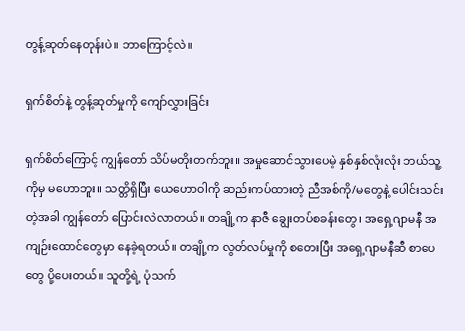တွန့်ဆုတ်နေတုန်းပဲ။ ဘာကြောင့်လဲ။

ရှက်စိတ်နဲ့ တွန့်ဆုတ်မှုကို ကျော်လွှားခြင်း

ရှက်စိတ်ကြောင့် ကျွန်တော် သိပ်မတိုးတက်ဘူး။ အမှုဆောင်သွားပေမဲ့ နှစ်နှစ်လုံးလုံး ဘယ်သူ့ကိုမှ မဟောဘူး။ သတ္တိရှိပြီး ယေဟောဝါကို ဆည်းကပ်ထားတဲ့ ညီအစ်ကို/မတွေနဲ့ ပေါင်းသင်းတဲ့အခါ ကျွန်တော် ပြောင်းလဲလာတယ်။ တချို့က နာဇီ ချွေးတပ်စခန်းတွေ၊ အရှေ့ဂျာမနီ အကျဉ်းထောင်တွေမှာ နေခဲ့ရတယ်။ တချို့က လွတ်လပ်မှုကို စတေးပြီး အရှေ့ဂျာမနီဆီ စာပေတွေ ပို့ပေးတယ်။ သူတို့ရဲ့ ပုံသက်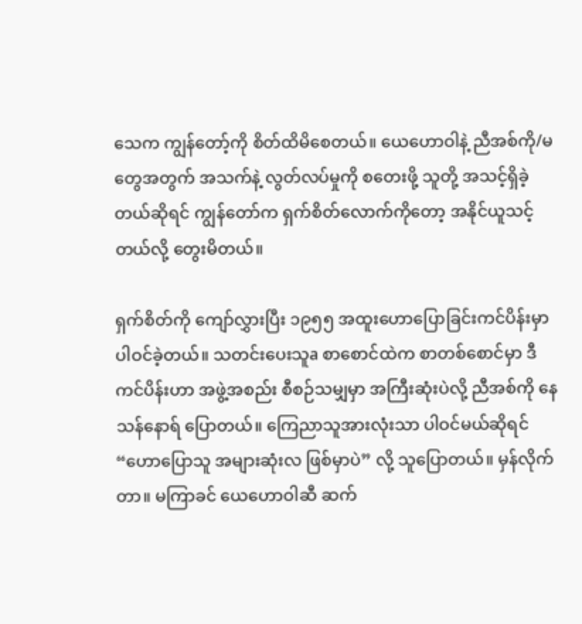သေက ကျွန်တော့်ကို စိတ်ထိမိစေတယ်။ ယေဟောဝါနဲ့ ညီအစ်ကို/မတွေအတွက် အသက်နဲ့ လွတ်လပ်မှုကို စတေးဖို့ သူတို့ အသင့်ရှိခဲ့တယ်ဆိုရင် ကျွန်တော်က ရှက်စိတ်လောက်ကိုတော့ အနိုင်ယူသင့်တယ်လို့ တွေးမိတယ်။

ရှက်စိတ်ကို ကျော်လွှားပြီး ၁၉၅၅ အထူးဟောပြောခြင်းကင်ပိန်းမှာ ပါဝင်ခဲ့တယ်။ သတင်းပေးသူa စာစောင်ထဲက စာတစ်စောင်မှာ ဒီကင်ပိန်းဟာ အဖွဲ့အစည်း စီစဉ်သမျှမှာ အကြီးဆုံးပဲလို့ ညီအစ်ကို နေသန်နောရ် ပြောတယ်။ ကြေညာသူအားလုံးသာ ပါဝင်မယ်ဆိုရင် “ဟောပြောသူ အများဆုံးလ ဖြစ်မှာပဲ” လို့ သူပြောတယ်။ မှန်လိုက်တာ။ မကြာခင် ယေဟောဝါဆီ ဆက်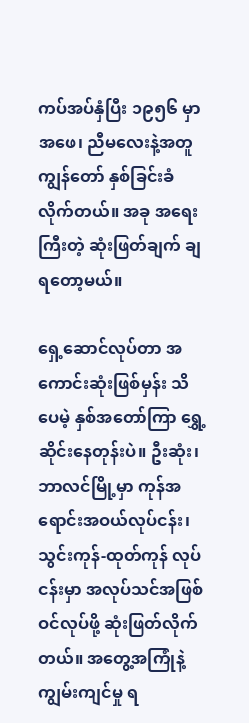ကပ်အပ်နှံပြီး ၁၉၅၆ မှာ အဖေ၊ ညီမလေးနဲ့အတူ ကျွန်တော် နှစ်ခြင်းခံလိုက်တယ်။ အခု အရေးကြီးတဲ့ ဆုံးဖြတ်ချက် ချရတော့မယ်။

ရှေ့ဆောင်လုပ်တာ အကောင်းဆုံးဖြစ်မှန်း သိပေမဲ့ နှစ်အတော်ကြာ ရွှေ့ဆိုင်းနေတုန်းပဲ။ ဦးဆုံး၊ ဘာလင်မြို့မှာ ကုန်အရောင်းအဝယ်လုပ်ငန်း၊ သွင်းကုန်-ထုတ်ကုန် လုပ်ငန်းမှာ အလုပ်သင်အဖြစ် ဝင်လုပ်ဖို့ ဆုံးဖြတ်လိုက်တယ်။ အတွေ့အကြုံနဲ့ ကျွမ်းကျင်မှု ရ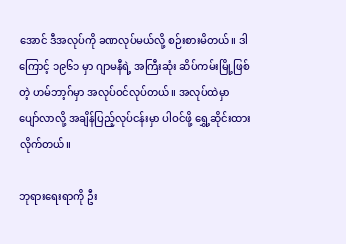အောင် ဒီအလုပ်ကို ခဏလုပ်မယ်လို့ စဉ်းစားမိတယ်။ ဒါကြောင့် ၁၉၆၁ မှာ ဂျာမနီရဲ့ အကြီးဆုံး ဆိပ်ကမ်းမြို့ဖြစ်တဲ့ ဟမ်ဘာ့ဂ်မှာ အလုပ်ဝင်လုပ်တယ်။ အလုပ်ထဲမှာ ပျော်လာလို့ အချိန်ပြည့်လုပ်ငန်းမှာ ပါဝင်ဖို့ ရွှေ့ဆိုင်းထားလိုက်တယ်။

ဘုရားရေးရာကို ဦး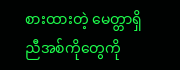စားထားတဲ့ မေတ္တာရှိ ညီအစ်ကိုတွေကို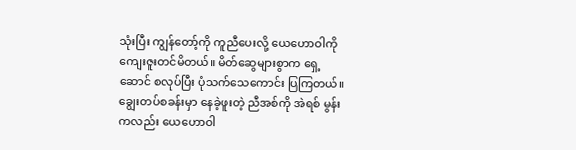သုံးပြီး ကျွန်တော့်ကို ကူညီပေးလို့ ယေဟောဝါကို ကျေးဇူးတင်မိတယ်။ မိတ်ဆွေများစွာက ရှေ့ဆောင် စလုပ်ပြီး ပုံသက်သေကောင်း ပြကြတယ်။ ချွေးတပ်စခန်းမှာ နေခဲ့ဖူးတဲ့ ညီအစ်ကို အဲရစ် မွန်းကလည်း ယေဟောဝါ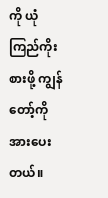ကို ယုံကြည်ကိုးစားဖို့ ကျွန်တော့်ကို အားပေးတယ်။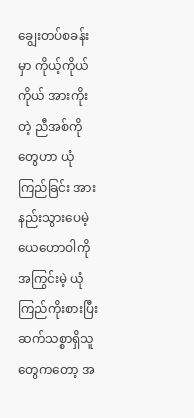ချွေးတပ်စခန်းမှာ ကိုယ့်ကိုယ်ကိုယ် အားကိုးတဲ့ ညီအစ်ကိုတွေဟာ ယုံကြည်ခြင်း အားနည်းသွားပေမဲ့ ယေဟောဝါကို အကြွင်းမဲ့ ယုံကြည်ကိုးစားပြီး ဆက်သစ္စာရှိသူတွေကတော့ အ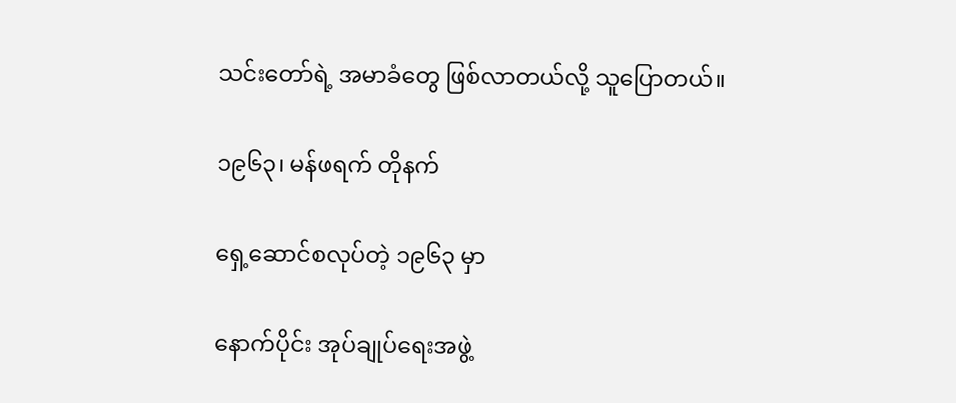သင်းတော်ရဲ့ အမာခံတွေ ဖြစ်လာတယ်လို့ သူပြောတယ်။

၁၉၆၃၊ မန်ဖရက် တိုနက်

ရှေ့ဆောင်စလုပ်တဲ့ ၁၉၆၃ မှာ

နောက်ပိုင်း အုပ်ချုပ်ရေးအဖွဲ့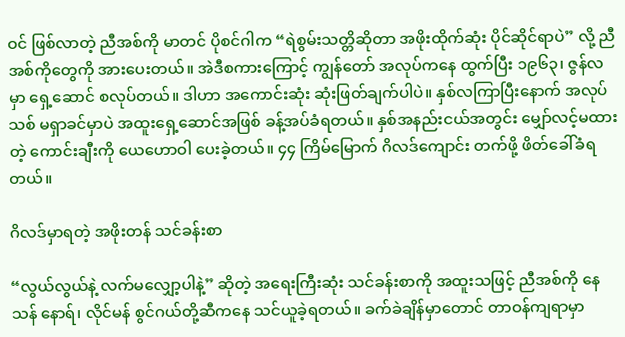ဝင် ဖြစ်လာတဲ့ ညီအစ်ကို မာတင် ပိုစင်ဂါက “ရဲစွမ်းသတ္တိဆိုတာ အဖိုးထိုက်ဆုံး ပိုင်ဆိုင်ရာပဲ” လို့ ညီအစ်ကိုတွေကို အားပေးတယ်။ အဲဒီစကားကြောင့် ကျွန်တော် အလုပ်ကနေ ထွက်ပြီး ၁၉၆၃၊ ဇွန်လမှာ ရှေ့ဆောင် စလုပ်တယ်။ ဒါဟာ အကောင်းဆုံး ဆုံးဖြတ်ချက်ပါပဲ။ နှစ်လကြာပြီးနောက် အလုပ်သစ် မရှာခင်မှာပဲ အထူးရှေ့ဆောင်အဖြစ် ခန့်အပ်ခံရတယ်။ နှစ်အနည်းငယ်အတွင်း မျှော်လင့်မထားတဲ့ ကောင်းချီးကို ယေဟောဝါ ပေးခဲ့တယ်။ ၄၄ ကြိမ်မြောက် ဂိလဒ်ကျောင်း တက်ဖို့ ဖိတ်ခေါ်ခံရတယ်။

ဂိလဒ်မှာရတဲ့ အဖိုးတန် သင်ခန်းစာ

“လွယ်လွယ်နဲ့ လက်မလျှော့ပါနဲ့” ဆိုတဲ့ အရေးကြီးဆုံး သင်ခန်းစာကို အထူးသဖြင့် ညီအစ်ကို နေသန် နောရ်၊ လိုင်မန် စွင်ဂယ်တို့ဆီကနေ သင်ယူခဲ့ရတယ်။ ခက်ခဲချိန်မှာတောင် တာဝန်ကျရာမှာ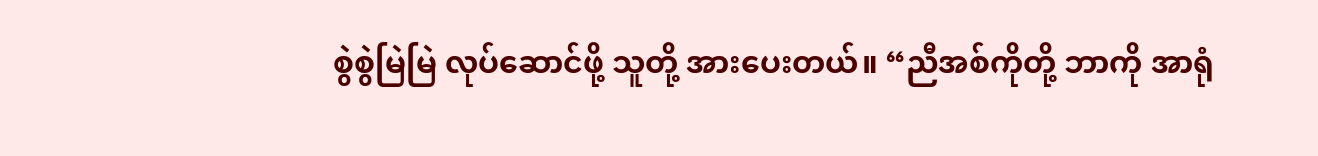စွဲစွဲမြဲမြဲ လုပ်ဆောင်ဖို့ သူတို့ အားပေးတယ်။ “ညီအစ်ကိုတို့ ဘာကို အာရုံ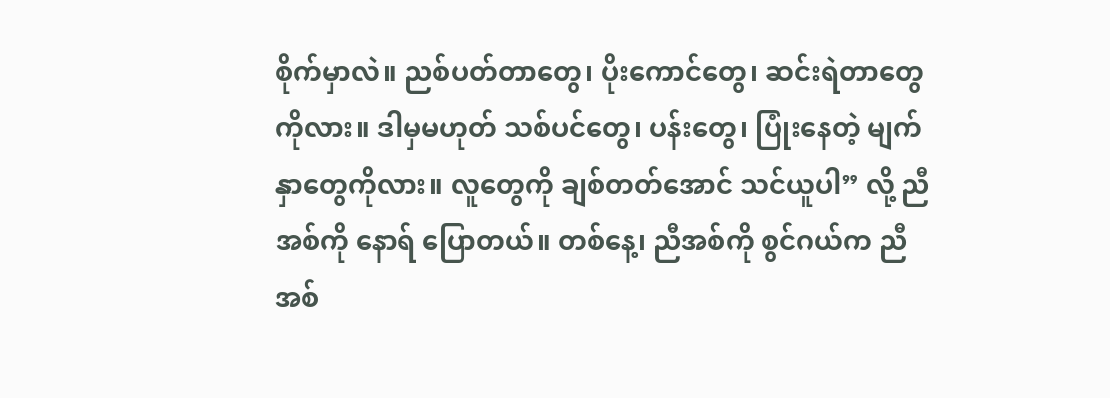စိုက်မှာလဲ။ ညစ်ပတ်တာတွေ၊ ပိုးကောင်တွေ၊ ဆင်းရဲတာတွေကိုလား။ ဒါမှမဟုတ် သစ်ပင်တွေ၊ ပန်းတွေ၊ ပြုံးနေတဲ့ မျက်နှာတွေကိုလား။ လူတွေကို ချစ်တတ်အောင် သင်ယူပါ” လို့ ညီအစ်ကို နောရ် ပြောတယ်။ တစ်နေ့၊ ညီအစ်ကို စွင်ဂယ်က ညီအစ်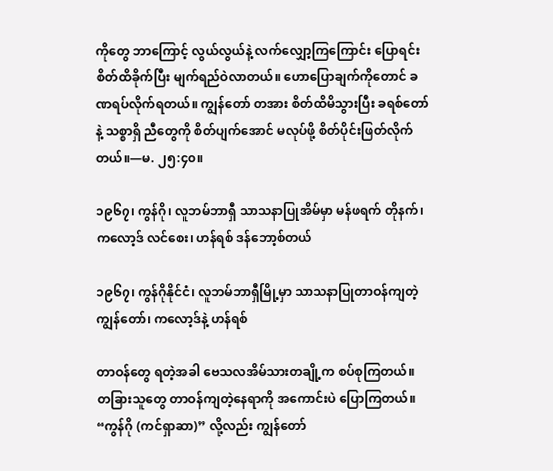ကိုတွေ ဘာကြောင့် လွယ်လွယ်နဲ့ လက်လျှော့ကြကြောင်း ပြောရင်း စိတ်ထိခိုက်ပြီး မျက်ရည်ဝဲလာတယ်။ ဟောပြောချက်ကိုတောင် ခဏရပ်လိုက်ရတယ်။ ကျွန်တော် တအား စိတ်ထိမိသွားပြီး ခရစ်တော်နဲ့ သစ္စာရှိ ညီတွေကို စိတ်ပျက်အောင် မလုပ်ဖို့ စိတ်ပိုင်းဖြတ်လိုက်တယ်။—မ. ၂၅:၄၀။

၁၉၆၇၊ ကွန်ဂို၊ လူဘမ်ဘာရှီ သာသနာပြုအိမ်မှာ မန်ဖရက် တိုနက်၊ ကလော့ဒ် လင်စေး၊ ဟန်ရစ် ဒန်ဘော့စ်တယ်

၁၉၆၇၊ ကွန်ဂိုနိုင်ငံ၊ လူဘမ်ဘာရှီမြို့မှာ သာသနာပြုတာဝန်ကျတဲ့ ကျွန်တော်၊ ကလော့ဒ်နဲ့ ဟန်ရစ်

တာဝန်တွေ ရတဲ့အခါ ဗေသလအိမ်သားတချို့က စပ်စုကြတယ်။ တခြားသူတွေ တာဝန်ကျတဲ့နေရာကို အကောင်းပဲ ပြောကြတယ်။ “ကွန်ဂို (ကင်ရှာဆာ)” လို့လည်း ကျွန်တော်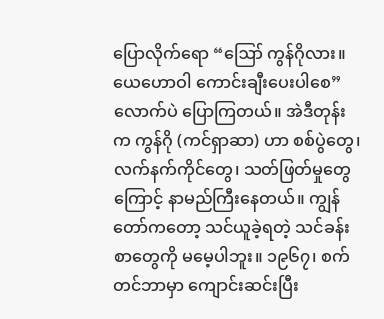ပြောလိုက်ရော “ဪ ကွန်ဂိုလား။ ယေဟောဝါ ကောင်းချီးပေးပါစေ” လောက်ပဲ ပြောကြတယ်။ အဲဒီတုန်းက ကွန်ဂို (ကင်ရှာဆာ) ဟာ စစ်ပွဲတွေ၊ လက်နက်ကိုင်တွေ၊ သတ်ဖြတ်မှုတွေကြောင့် နာမည်ကြီးနေတယ်။ ကျွန်တော်ကတော့ သင်ယူခဲ့ရတဲ့ သင်ခန်းစာတွေကို မမေ့ပါဘူး။ ၁၉၆၇၊ စက်တင်ဘာမှာ ကျောင်းဆင်းပြီး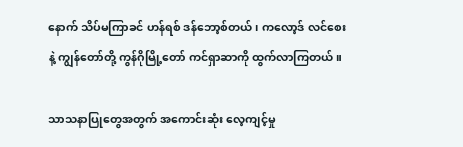နောက် သိပ်မကြာခင် ဟန်ရစ် ဒန်ဘော့စ်တယ်၊ ကလော့ဒ် လင်စေးနဲ့ ကျွန်တော်တို့ ကွန်ဂိုမြို့တော် ကင်ရှာဆာကို ထွက်လာကြတယ်။

သာသနာပြုတွေအတွက် အကောင်းဆုံး လေ့ကျင့်မှု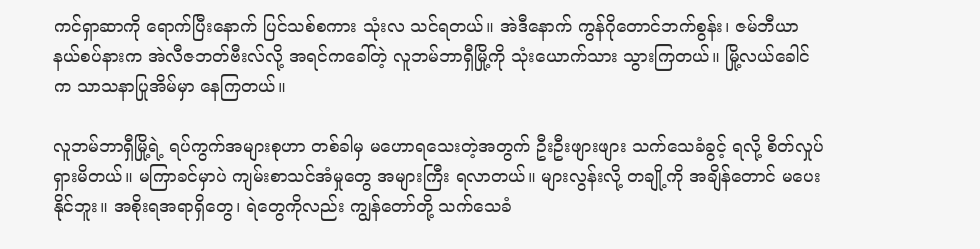ကင်ရှာဆာကို ရောက်ပြီးနောက် ပြင်သစ်စကား သုံးလ သင်ရတယ်။ အဲဒီနောက် ကွန်ဂိုတောင်ဘက်စွန်း၊ ဇမ်ဘီယာ နယ်စပ်နားက အဲလီဇဘတ်ဗီးလ်လို့ အရင်ကခေါ်တဲ့ လူဘမ်ဘာရှီမြို့ကို သုံးယောက်သား သွားကြတယ်။ မြို့လယ်ခေါင်က သာသနာပြုအိမ်မှာ နေကြတယ်။

လူဘမ်ဘာရှီမြို့ရဲ့ ရပ်ကွက်အများစုဟာ တစ်ခါမှ မဟောရသေးတဲ့အတွက် ဦးဦးဖျားဖျား သက်သေခံခွင့် ရလို့ စိတ်လှုပ်ရှားမိတယ်။ မကြာခင်မှာပဲ ကျမ်းစာသင်အံမှုတွေ အများကြီး ရလာတယ်။ များလွန်းလို့ တချို့ကို အချိန်တောင် မပေးနိုင်ဘူး။ အစိုးရအရာရှိတွေ၊ ရဲတွေကိုလည်း ကျွန်တော်တို့ သက်သေခံ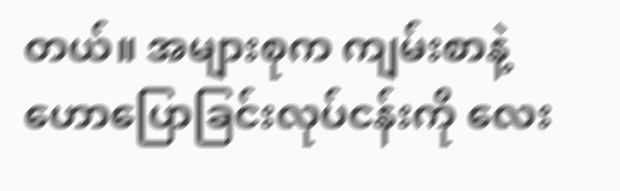တယ်။ အများစုက ကျမ်းစာနဲ့ ဟောပြောခြင်းလုပ်ငန်းကို လေး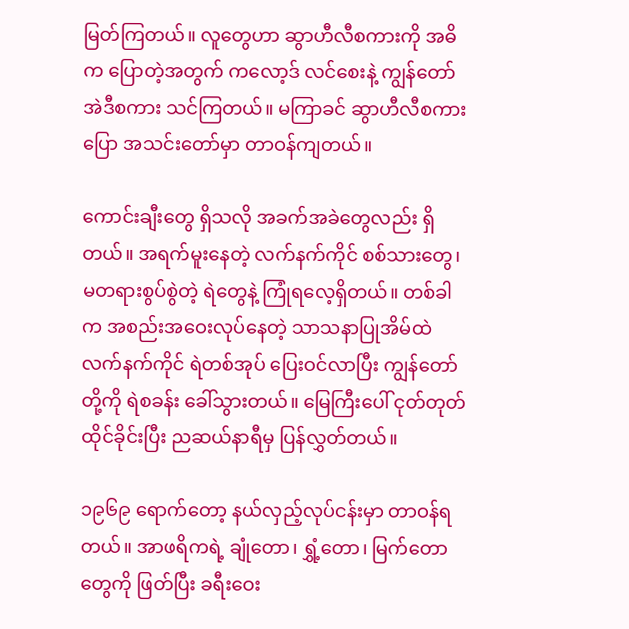မြတ်ကြတယ်။ လူတွေဟာ ဆွာဟီလီစကားကို အဓိက ပြောတဲ့အတွက် ကလော့ဒ် လင်စေးနဲ့ ကျွန်တော် အဲဒီစကား သင်ကြတယ်။ မကြာခင် ဆွာဟီလီစကားပြော အသင်းတော်မှာ တာဝန်ကျတယ်။

ကောင်းချီးတွေ ရှိသလို အခက်အခဲတွေလည်း ရှိတယ်။ အရက်မူးနေတဲ့ လက်နက်ကိုင် စစ်သားတွေ၊ မတရားစွပ်စွဲတဲ့ ရဲတွေနဲ့ ကြုံရလေ့ရှိတယ်။ တစ်ခါက အစည်းအဝေးလုပ်နေတဲ့ သာသနာပြုအိမ်ထဲ လက်နက်ကိုင် ရဲတစ်အုပ် ပြေးဝင်လာပြီး ကျွန်တော်တို့ကို ရဲစခန်း ခေါ်သွားတယ်။ မြေကြီးပေါ် ငုတ်တုတ်ထိုင်ခိုင်းပြီး ညဆယ်နာရီမှ ပြန်လွှတ်တယ်။

၁၉၆၉ ရောက်တော့ နယ်လှည့်လုပ်ငန်းမှာ တာဝန်ရတယ်။ အာဖရိကရဲ့ ချုံတော၊ ရွှံ့တော၊ မြက်တောတွေကို ဖြတ်ပြီး ခရီးဝေး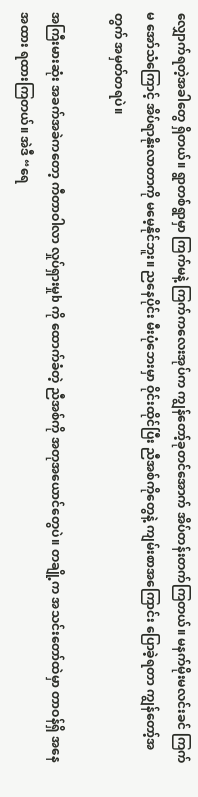လျှောက်ရတဲ့အခါတွေ ရှိတယ်။ ရွာတစ်ရွာမှာ ကြက်မနဲ့ ကြက်ကလေးအုပ်က ကျွန်တော့်ခုတင်အောက် အိပ်တန်းတက်ကြတယ်။ မနက်မိုးမလင်းခင် ကြက်မ အော်သံကြောင့် အိပ်ရာနိုးလာတာကို မမေ့နိုင်ဘူး။ ညနေပိုင်း မီးပုံဘေးမှာ ဝိုင်းထိုင်ပြီး ညီအစ်ကိုတွေနဲ့ ကျမ်းစာအကြောင်း ပြောခဲ့ရတာ ကျွန်တော့်အတွက် အမှတ်တရပဲ။

အကြီးမားဆုံး အခက်အခဲကတော့ ကီတာဝါလာ လှုပ်ရှားမှုb ကို ထောက်ခံတဲ့ ညီအစ်ကို အတုအယောင်တွေပဲ။ တချို့က အသင်းတော်ထဲမှာ တာဝန်ရှိ အနေအထား ရထားကြတယ်။ အဲဒီ “ရေ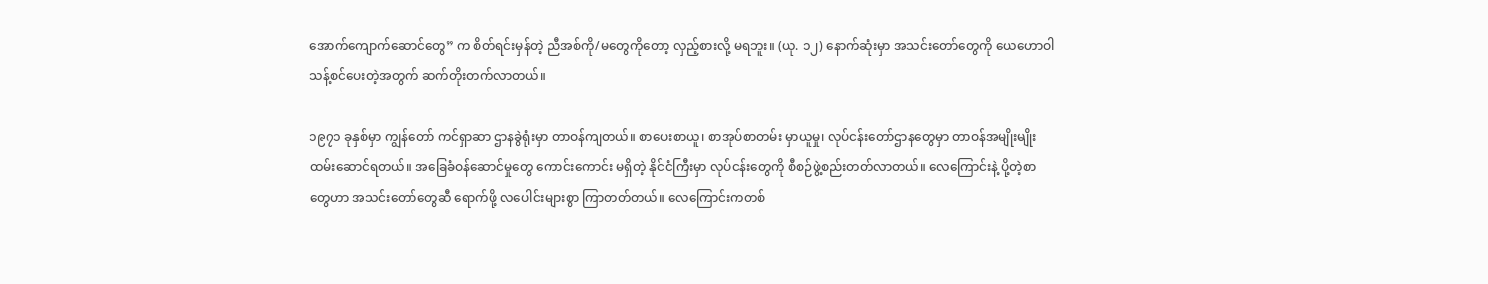အောက်ကျောက်ဆောင်တွေ” က စိတ်ရင်းမှန်တဲ့ ညီအစ်ကို/မတွေကိုတော့ လှည့်စားလို့ မရဘူး။ (ယု. ၁၂) နောက်ဆုံးမှာ အသင်းတော်တွေကို ယေဟောဝါ သန့်စင်ပေးတဲ့အတွက် ဆက်တိုးတက်လာတယ်။

၁၉၇၁ ခုနှစ်မှာ ကျွန်တော် ကင်ရှာဆာ ဌာနခွဲရုံးမှာ တာဝန်ကျတယ်။ စာပေးစာယူ၊ စာအုပ်စာတမ်း မှာယူမှု၊ လုပ်ငန်းတော်ဌာနတွေမှာ တာဝန်အမျိုးမျိုး ထမ်းဆောင်ရတယ်။ အခြေခံဝန်ဆောင်မှုတွေ ကောင်းကောင်း မရှိတဲ့ နိုင်ငံကြီးမှာ လုပ်ငန်းတွေကို စီစဉ်ဖွဲ့စည်းတတ်လာတယ်။ လေကြောင်းနဲ့ ပို့တဲ့စာတွေဟာ အသင်းတော်တွေဆီ ရောက်ဖို့ လပေါင်းများစွာ ကြာတတ်တယ်။ လေကြောင်းကတစ်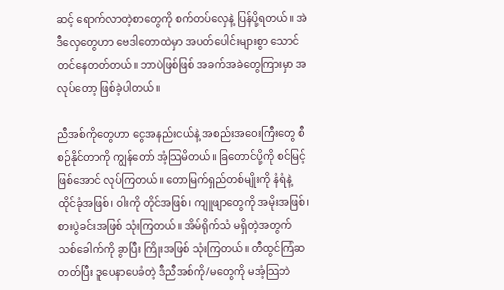ဆင့် ရောက်လာတဲ့စာတွေကို စက်တပ်လှေနဲ့ ပြန်ပို့ရတယ်။ အဲဒီလှေတွေဟာ ဗေဒါတောထဲမှာ အပတ်ပေါင်းများစွာ သောင်တင်နေတတ်တယ်။ ဘာပဲဖြစ်ဖြစ် အခက်အခဲတွေကြားမှာ အလုပ်တော့ ဖြစ်ခဲ့ပါတယ်။

ညီအစ်ကိုတွေဟာ ငွေအနည်းငယ်နဲ့ အစည်းအဝေးကြီးတွေ စီစဉ်နိုင်တာကို ကျွန်တော် အံ့သြမိတယ်။ ခြတောင်ပို့ကို စင်မြင့်ဖြစ်အောင် လုပ်ကြတယ်။ တောမြက်ရှည်တစ်မျိုးကို နံရံနဲ့ ထိုင်ခုံအဖြစ်၊ ဝါးကို တိုင်အဖြစ်၊ ကျူဖျာတွေကို အမိုးအဖြစ်၊ စားပွဲခင်းအဖြစ် သုံးကြတယ်။ အိမ်ရိုက်သံ မရှိတဲ့အတွက် သစ်ခေါက်ကို ခွာပြီး ကြိုးအဖြစ် သုံးကြတယ်။ တီထွင်ကြံဆတတ်ပြီး ဒူပေနာပေခံတဲ့ ဒီညီအစ်ကို/မတွေကို မအံ့သြဘဲ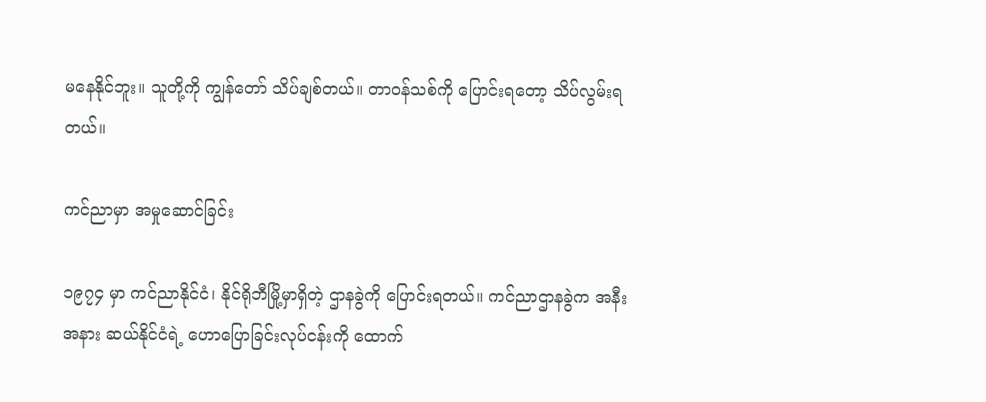မနေနိုင်ဘူး။ သူတို့ကို ကျွန်တော် သိပ်ချစ်တယ်။ တာဝန်သစ်ကို ပြောင်းရတော့ သိပ်လွမ်းရတယ်။

ကင်ညာမှာ အမှုဆောင်ခြင်း

၁၉၇၄ မှာ ကင်ညာနိုင်ငံ၊ နိုင်ရိုဘီမြို့မှာရှိတဲ့ ဌာနခွဲကို ပြောင်းရတယ်။ ကင်ညာဌာနခွဲက အနီးအနား ဆယ်နိုင်ငံရဲ့ ဟောပြောခြင်းလုပ်ငန်းကို ထောက်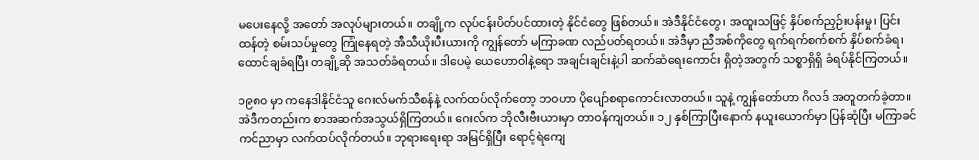မပေးနေလို့ အတော် အလုပ်များတယ်။ တချို့က လုပ်ငန်းပိတ်ပင်ထားတဲ့ နိုင်ငံတွေ ဖြစ်တယ်။ အဲဒီနိုင်ငံတွေ၊ အထူးသဖြင့် နှိပ်စက်ညှဉ်းပန်းမှု၊ ပြင်းထန်တဲ့ စမ်းသပ်မှုတွေ ကြုံနေရတဲ့ အီသီယိုးပီးယားကို ကျွန်တော် မကြာခဏ လည်ပတ်ရတယ်။ အဲဒီမှာ ညီအစ်ကိုတွေ ရက်ရက်စက်စက် နှိပ်စက်ခံရ၊ ထောင်ချခံရပြီး တချို့ဆို အသတ်ခံရတယ်။ ဒါပေမဲ့ ယေဟောဝါနဲ့ရော အချင်းချင်းနဲ့ပါ ဆက်ဆံရေးကောင်း ရှိတဲ့အတွက် သစ္စာရှိရှိ ခံရပ်နိုင်ကြတယ်။

၁၉၈၀ မှာ ကနေဒါနိုင်ငံသူ ဂေးလ်မက်သီစန်နဲ့ လက်ထပ်လိုက်တော့ ဘဝဟာ ပိုပျော်စရာကောင်းလာတယ်။ သူနဲ့ ကျွန်တော်ဟာ ဂိလဒ် အတူတက်ခဲ့တာ။ အဲဒီကတည်းက စာအဆက်အသွယ်ရှိကြတယ်။ ဂေးလ်က ဘိုလီးဗီးယားမှာ တာဝန်ကျတယ်။ ၁၂ နှစ်ကြာပြီးနောက် နယူးယောက်မှာ ပြန်ဆုံပြီး မကြာခင် ကင်ညာမှာ လက်ထပ်လိုက်တယ်။ ဘုရားရေးရာ အမြင်ရှိပြီး ရောင့်ရဲကျေ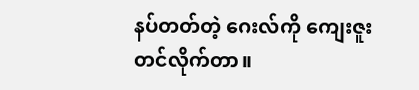နပ်တတ်တဲ့ ဂေးလ်ကို ကျေးဇူးတင်လိုက်တာ။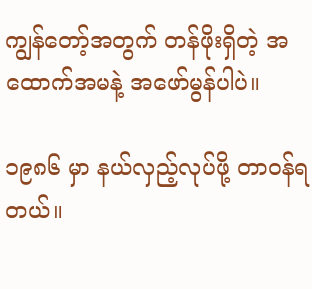ကျွန်တော့်အတွက် တန်ဖိုးရှိတဲ့ အထောက်အမနဲ့ အဖော်မွန်ပါပဲ။

၁၉၈၆ မှာ နယ်လှည့်လုပ်ဖို့ တာဝန်ရတယ်။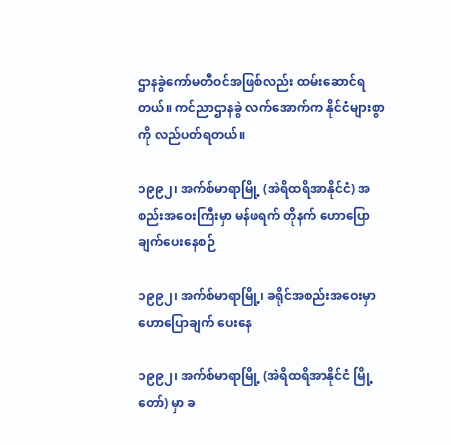ဌာနခွဲကော်မတီဝင်အဖြစ်လည်း ထမ်းဆောင်ရတယ်။ ကင်ညာဌာနခွဲ လက်အောက်က နိုင်ငံများစွာကို လည်ပတ်ရတယ်။

၁၉၉၂၊ အက်စ်မာရာမြို့ (အဲရိထရိအာနိုင်ငံ) အစည်းအဝေးကြီးမှာ မန်ဖရက် တိုနက် ဟောပြောချက်ပေးနေစဉ်

၁၉၉၂၊ အက်စ်မာရာမြို့၊ ခရိုင်အစည်းအဝေးမှာ ဟောပြောချက် ပေးနေ

၁၉၉၂၊ အက်စ်မာရာမြို့ (အဲရိထရိအာနိုင်ငံ မြို့တော်) မှာ ခ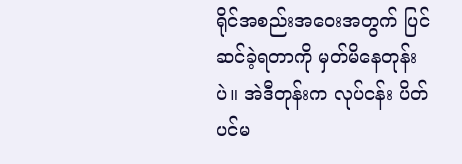ရိုင်အစည်းအဝေးအတွက် ပြင်ဆင်ခဲ့ရတာကို မှတ်မိနေတုန်းပဲ။ အဲဒီတုန်းက လုပ်ငန်း ပိတ်ပင်မ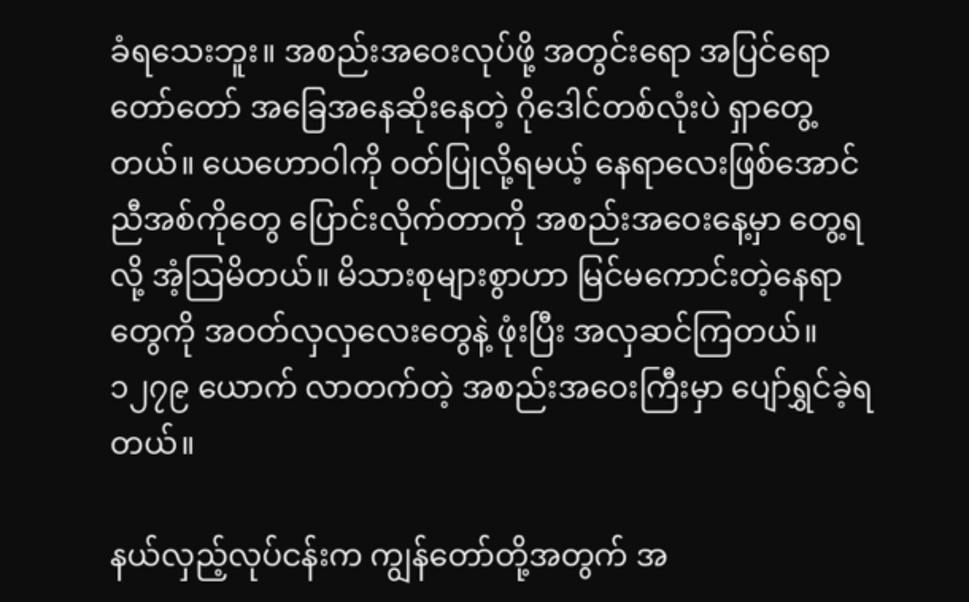ခံရသေးဘူး။ အစည်းအဝေးလုပ်ဖို့ အတွင်းရော အပြင်ရော တော်တော် အခြေအနေဆိုးနေတဲ့ ဂိုဒေါင်တစ်လုံးပဲ ရှာတွေ့တယ်။ ယေဟောဝါကို ဝတ်ပြုလို့ရမယ့် နေရာလေးဖြစ်အောင် ညီအစ်ကိုတွေ ပြောင်းလိုက်တာကို အစည်းအဝေးနေ့မှာ တွေ့ရလို့ အံ့သြမိတယ်။ မိသားစုများစွာဟာ မြင်မကောင်းတဲ့နေရာတွေကို အဝတ်လှလှလေးတွေနဲ့ ဖုံးပြီး အလှဆင်ကြတယ်။ ၁၂၇၉ ယောက် လာတက်တဲ့ အစည်းအဝေးကြီးမှာ ပျော်ရွှင်ခဲ့ရတယ်။

နယ်လှည့်လုပ်ငန်းက ကျွန်တော်တို့အတွက် အ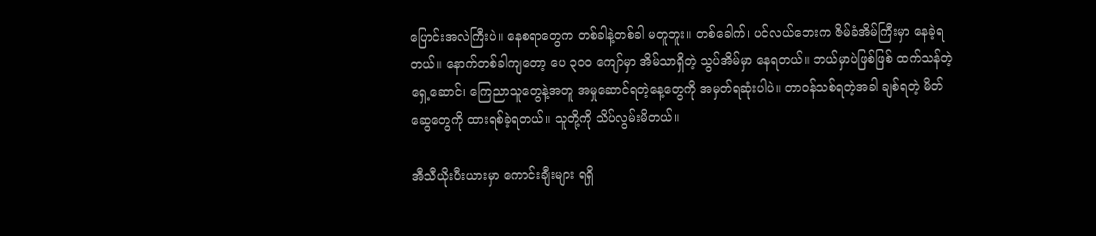ပြောင်းအလဲကြီးပဲ။ နေစရာတွေက တစ်ခါနဲ့တစ်ခါ မတူဘူး။ တစ်ခေါက်၊ ပင်လယ်ဘေးက ဇိမ်ခံအိမ်ကြီးမှာ နေခဲ့ရတယ်။ နောက်တစ်ခါကျတော့ ပေ ၃၀၀ ကျော်မှာ အိမ်သာရှိတဲ့ သွပ်အိမ်မှာ နေရတယ်။ ဘယ်မှာပဲဖြစ်ဖြစ် ထက်သန်တဲ့ ရှေ့ဆောင်၊ ကြေညာသူတွေနဲ့အတူ အမှုဆောင်ရတဲ့နေ့တွေကို အမှတ်ရဆုံးပါပဲ။ တာဝန်သစ်ရတဲ့အခါ ချစ်ရတဲ့ မိတ်ဆွေတွေကို ထားရစ်ခဲ့ရတယ်။ သူတို့ကို သိပ်လွမ်းမိတယ်။

အီသီယိုးပီးယားမှာ ကောင်းချီးများ ရရှိ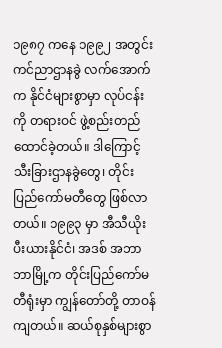၁၉၈၇ ကနေ ၁၉၉၂ အတွင်း ကင်ညာဌာနခွဲ လက်အောက်က နိုင်ငံများစွာမှာ လုပ်ငန်းကို တရားဝင် ဖွဲ့စည်းတည်ထောင်ခဲ့တယ်။ ဒါကြောင့် သီးခြားဌာနခွဲတွေ၊ တိုင်းပြည်ကော်မတီတွေ ဖြစ်လာတယ်။ ၁၉၉၃ မှာ အီသီယိုးပီးယားနိုင်ငံ၊ အဒစ် အဘာဘာမြို့က တိုင်းပြည်ကော်မတီရုံးမှာ ကျွန်တော်တို့ တာဝန်ကျတယ်။ ဆယ်စုနှစ်များစွာ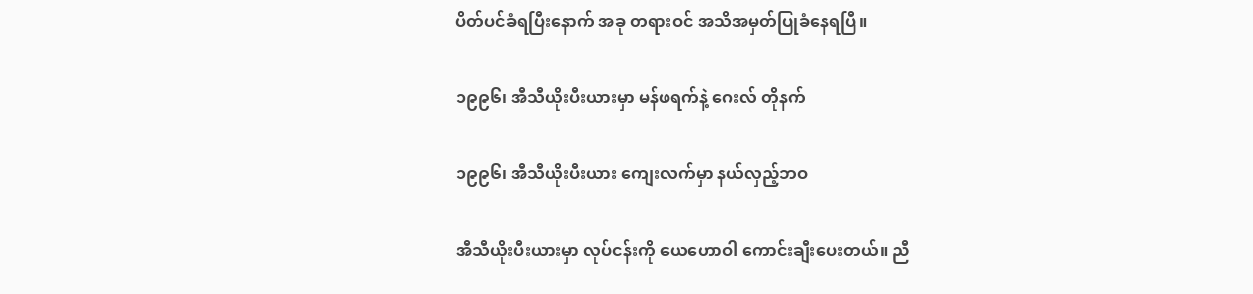ပိတ်ပင်ခံရပြီးနောက် အခု တရားဝင် အသိအမှတ်ပြုခံနေရပြီ။

၁၉၉၆၊ အီသီယိုးပီးယားမှာ မန်ဖရက်နဲ့ ဂေးလ် တိုနက်

၁၉၉၆၊ အီသီယိုးပီးယား ကျေးလက်မှာ နယ်လှည့်ဘဝ

အီသီယိုးပီးယားမှာ လုပ်ငန်းကို ယေဟောဝါ ကောင်းချီးပေးတယ်။ ညီ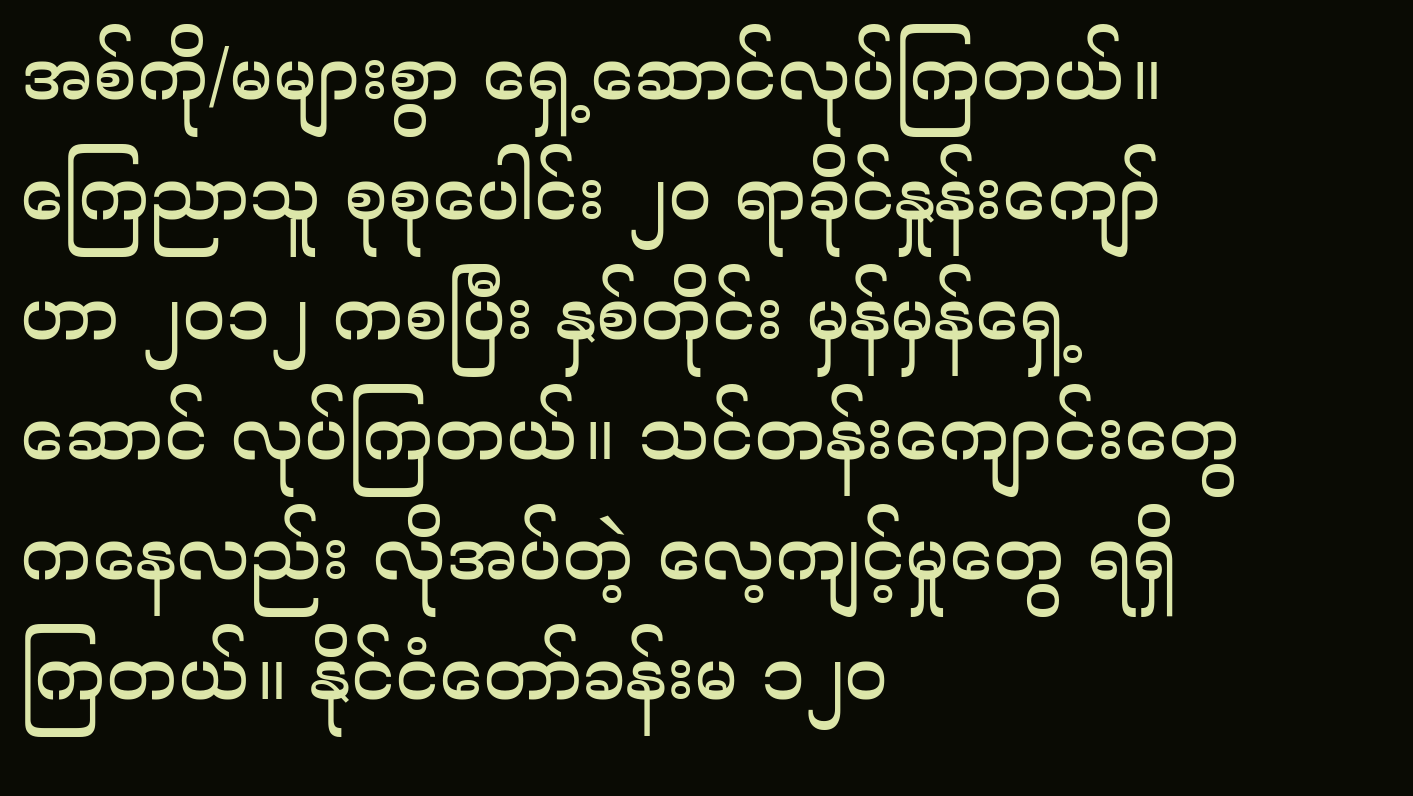အစ်ကို/မများစွာ ရှေ့ဆောင်လုပ်ကြတယ်။ ကြေညာသူ စုစုပေါင်း ၂၀ ရာခိုင်နှုန်းကျော်ဟာ ၂၀၁၂ ကစပြီး နှစ်တိုင်း မှန်မှန်ရှေ့ဆောင် လုပ်ကြတယ်။ သင်တန်းကျောင်းတွေကနေလည်း လိုအပ်တဲ့ လေ့ကျင့်မှုတွေ ရရှိကြတယ်။ နိုင်ငံတော်ခန်းမ ၁၂၀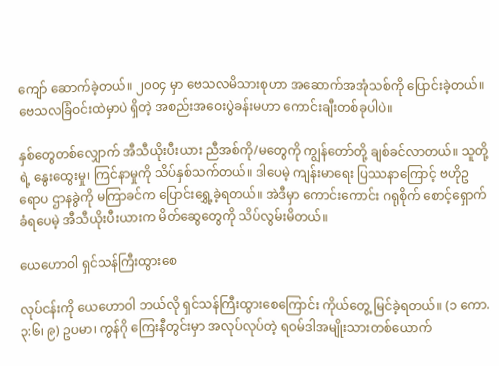ကျော် ဆောက်ခဲ့တယ်။ ၂၀၀၄ မှာ ဗေသလမိသားစုဟာ အဆောက်အအုံသစ်ကို ပြောင်းခဲ့တယ်။ ဗေသလခြံဝင်းထဲမှာပဲ ရှိတဲ့ အစည်းအဝေးပွဲခန်းမဟာ ကောင်းချီးတစ်ခုပါပဲ။

နှစ်တွေတစ်လျှောက် အီသီယိုးပီးယား ညီအစ်ကို/မတွေကို ကျွန်တော်တို့ ချစ်ခင်လာတယ်။ သူတို့ရဲ့ နွေးထွေးမှု၊ ကြင်နာမှုကို သိပ်နှစ်သက်တယ်။ ဒါပေမဲ့ ကျန်းမာရေး ပြဿနာကြောင့် ဗဟိုဥရောပ ဌာနခွဲကို မကြာခင်က ပြောင်းရွှေ့ခဲ့ရတယ်။ အဲဒီမှာ ကောင်းကောင်း ဂရုစိုက် စောင့်ရှောက်ခံရပေမဲ့ အီသီယိုးပီးယားက မိတ်ဆွေတွေကို သိပ်လွမ်းမိတယ်။

ယေဟောဝါ ရှင်သန်ကြီးထွားစေ

လုပ်ငန်းကို ယေဟောဝါ ဘယ်လို ရှင်သန်ကြီးထွားစေကြောင်း ကိုယ်တွေ့ မြင်ခဲ့ရတယ်။ (၁ ကော. ၃:၆၊ ၉) ဥပမာ၊ ကွန်ဂို ကြေးနီတွင်းမှာ အလုပ်လုပ်တဲ့ ရဝမ်ဒါအမျိုးသားတစ်ယောက်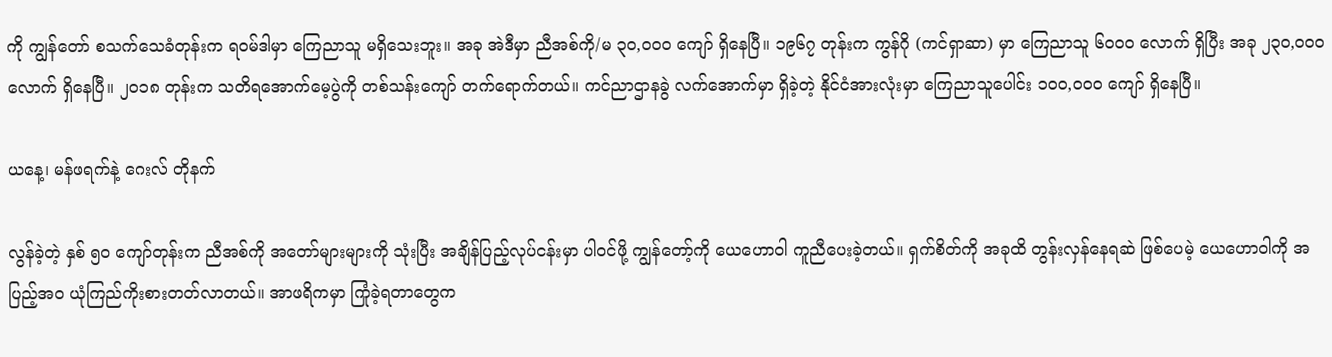ကို ကျွန်တော် စသက်သေခံတုန်းက ရဝမ်ဒါမှာ ကြေညာသူ မရှိသေးဘူး။ အခု အဲဒီမှာ ညီအစ်ကို/မ ၃၀,၀၀၀ ကျော် ရှိနေပြီ။ ၁၉၆၇ တုန်းက ကွန်ဂို (ကင်ရှာဆာ) မှာ ကြေညာသူ ၆၀၀၀ လောက် ရှိပြီး အခု ၂၃၀,၀၀၀ လောက် ရှိနေပြီ။ ၂၀၁၈ တုန်းက သတိရအောက်မေ့ပွဲကို တစ်သန်းကျော် တက်ရောက်တယ်။ ကင်ညာဌာနခွဲ လက်အောက်မှာ ရှိခဲ့တဲ့ နိုင်ငံအားလုံးမှာ ကြေညာသူပေါင်း ၁၀၀,၀၀၀ ကျော် ရှိနေပြီ။

ယနေ့၊ မန်ဖရက်နဲ့ ဂေးလ် တိုနက်

လွန်ခဲ့တဲ့ နှစ် ၅၀ ကျော်တုန်းက ညီအစ်ကို အတော်များများကို သုံးပြီး အချိန်ပြည့်လုပ်ငန်းမှာ ပါဝင်ဖို့ ကျွန်တော့်ကို ယေဟောဝါ ကူညီပေးခဲ့တယ်။ ရှက်စိတ်ကို အခုထိ တွန်းလှန်နေရဆဲ ဖြစ်ပေမဲ့ ယေဟောဝါကို အပြည့်အဝ ယုံကြည်ကိုးစားတတ်လာတယ်။ အာဖရိကမှာ ကြုံခဲ့ရတာတွေက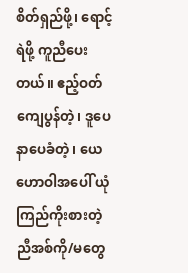စိတ်ရှည်ဖို့၊ ရောင့်ရဲဖို့ ကူညီပေးတယ်။ ဧည့်ဝတ်ကျေပွန်တဲ့၊ ဒူပေနာပေခံတဲ့၊ ယေဟောဝါအပေါ် ယုံကြည်ကိုးစားတဲ့ ညီအစ်ကို/မတွေ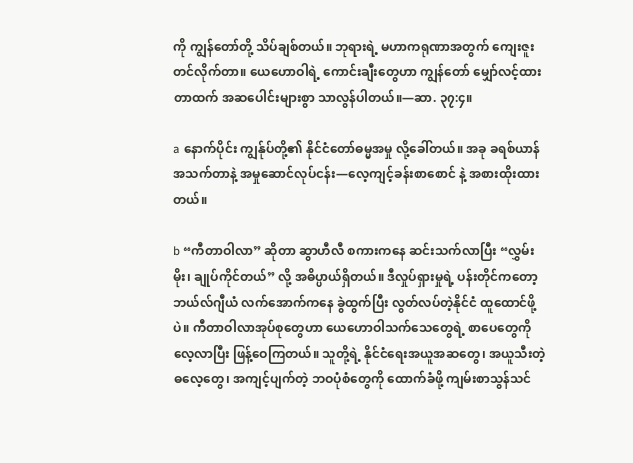ကို ကျွန်တော်တို့ သိပ်ချစ်တယ်။ ဘုရားရဲ့ မဟာကရုဏာအတွက် ကျေးဇူးတင်လိုက်တာ။ ယေဟောဝါရဲ့ ကောင်းချီးတွေဟာ ကျွန်တော် မျှော်လင့်ထားတာထက် အဆပေါင်းများစွာ သာလွန်ပါတယ်။—ဆာ. ၃၇:၄။

a နောက်ပိုင်း ကျွန်ုပ်တို့၏ နိုင်ငံတော်ဓမ္မအမှု လို့ခေါ်တယ်။ အခု ခရစ်ယာန်အသက်တာနဲ့ အမှုဆောင်လုပ်ငန်း—လေ့ကျင့်ခန်းစာစောင် နဲ့ အစားထိုးထားတယ်။

b “ကီတာဝါလာ” ဆိုတာ ဆွာဟီလီ စကားကနေ ဆင်းသက်လာပြီး “လွှမ်းမိုး၊ ချုပ်ကိုင်တယ်” လို့ အဓိပ္ပာယ်ရှိတယ်။ ဒီလှုပ်ရှားမှုရဲ့ ပန်းတိုင်ကတော့ ဘယ်လ်ဂျီယံ လက်အောက်ကနေ ခွဲထွက်ပြီး လွတ်လပ်တဲ့နိုင်ငံ ထူထောင်ဖို့ပဲ။ ကီတာဝါလာအုပ်စုတွေဟာ ယေဟောဝါသက်သေတွေရဲ့ စာပေတွေကို လေ့လာပြီး ဖြန့်ဝေကြတယ်။ သူတို့ရဲ့ နိုင်ငံရေးအယူအဆတွေ၊ အယူသီးတဲ့ ဓလေ့တွေ၊ အကျင့်ပျက်တဲ့ ဘဝပုံစံတွေကို ထောက်ခံဖို့ ကျမ်းစာသွန်သင်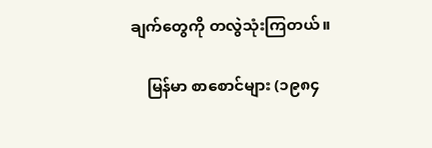ချက်တွေကို တလွဲသုံးကြတယ်။

    မြန်မာ စာစောင်များ (၁၉၈၄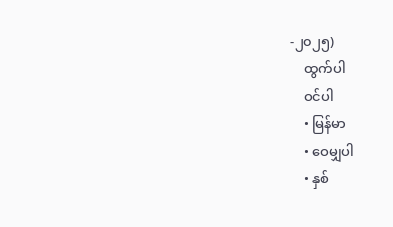-၂၀၂၅)
    ထွက်ပါ
    ဝင်ပါ
    • မြန်မာ
    • ဝေမျှပါ
    • နှစ်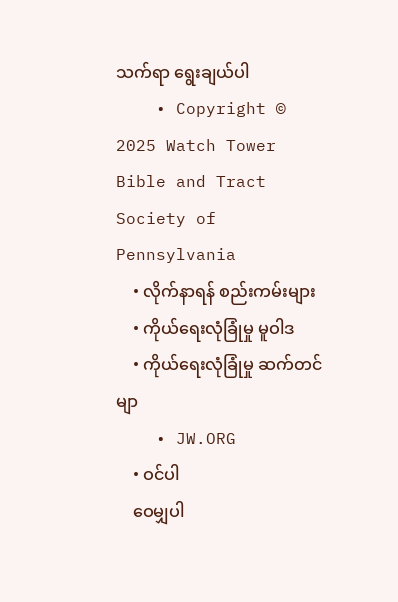သက်ရာ ရွေးချယ်ပါ
    • Copyright © 2025 Watch Tower Bible and Tract Society of Pennsylvania
    • လိုက်နာရန် စည်းကမ်းများ
    • ကိုယ်ရေးလုံခြုံမှု မူဝါဒ
    • ကိုယ်ရေးလုံခြုံမှု ဆက်တင်မျာ
    • JW.ORG
    • ဝင်ပါ
    ဝေမျှပါ